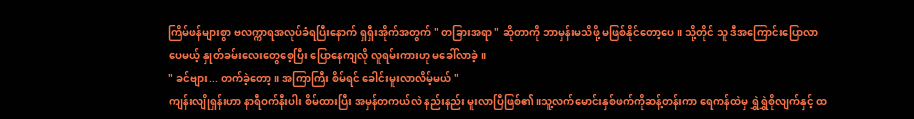ကြိမ်ဖန်များစွာ ဗလက္ကာရအလုပ်ခံရပြီးနောက် ရှရှီးအိုက်အတွက် " တခြားအရာ " ဆိုတာကို ဘာမှန်းမသိဖို့ မဖြစ်နိုင်တော့ပေ။ သို့တိုင် သူ ဒီအကြောင်းပြောလာပေမယ့် နှုတ်ခမ်းလေးတွေစေ့ပြီး ပြောနေကျလို လူရမ်းကားဟု မခေါ်လာခဲ့။
" ခင်ဗျား... တက်ခဲ့တော့။ အကြာကြီး စိမ်ရင် ခေါင်းမူးလာလိမ့်မယ် "
ကျန်းလျိုရှန်းဟာ နာရီဝက်နီးပါး စိမ်ထားပြီး အမှန်တကယ်လဲ နည်းနည်း မူးလာပြီဖြစ်၏။သူ့လက်မောင်းနှစ်ဖက်ကိုဆန့်တန်းကာ ရေကန်ထဲမှ ရွှဲရွှဲစိုလျက်နှင့် ထ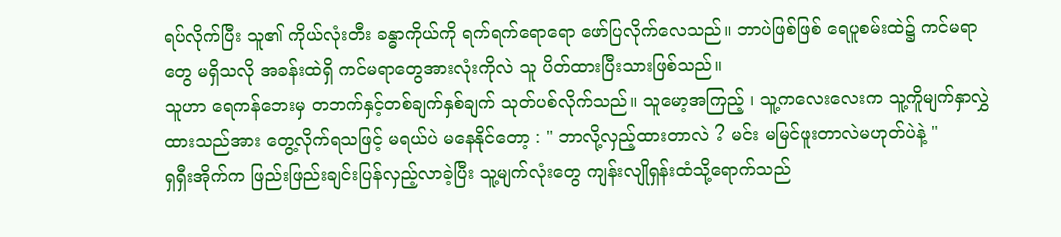ရပ်လိုက်ပြီး သူ၏ ကိုယ်လုံးတီး ခန္ဓာကိုယ်ကို ရက်ရက်ရောရော ဖော်ပြလိုက်လေသည်။ ဘာပဲဖြစ်ဖြစ် ရေပူစမ်းထဲ၌ ကင်မရာတွေ မရှိသလို အခန်းထဲရှိ ကင်မရာတွေအားလုံးကိုလဲ သူ ပိတ်ထားပြီးသားဖြစ်သည်။
သူဟာ ရေကန်ဘေးမှ တဘက်နှင့်တစ်ချက်နှစ်ချက် သုတ်ပစ်လိုက်သည်။ သူမော့အကြည့် ၊ သူ့ကလေးလေးက သူ့ကိူမျက်နှာလွှဲထားသည်အား တွေ့လိုက်ရသဖြင့် မရယ်ပဲ မနေနိုင်တော့ : " ဘာလို့လှည့်ထားတာလဲ ? မင်း မမြင်ဖူးတာလဲမဟုတ်ပဲနဲ့ "
ရှရှီးအိုက်က ဖြည်းဖြည်းချင်းပြန်လှည့်လာခဲ့ပြီး သူ့မျက်လုံးတွေ ကျန်းလျိုရှန်းထံသို့ရောက်သည်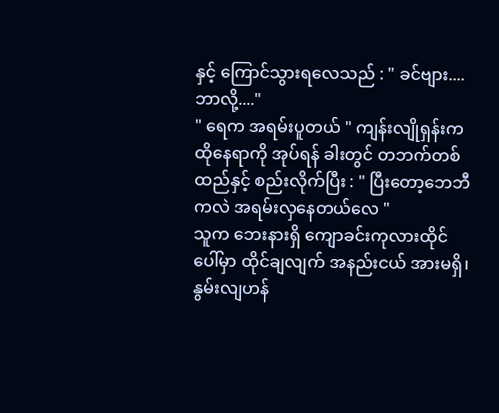နှင့် ကြောင်သွားရလေသည် : " ခင်ဗျား....ဘာလို့...."
" ရေက အရမ်းပူတယ် " ကျန်းလျိုရှန်းက ထိုနေရာကို အုပ်ရန် ခါးတွင် တဘက်တစ်ထည်နှင့် စည်းလိုက်ပြီး : " ပြီးတော့ဘေဘီကလဲ အရမ်းလှနေတယ်လေ "
သူက ဘေးနားရှိ ကျောခင်းကုလားထိုင်ပေါ်မှာ ထိုင်ချလျက် အနည်းငယ် အားမရှိ၊နွမ်းလျဟန်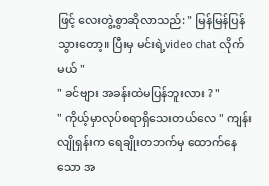ဖြင့် လေးတွဲ့စွာဆိုလာသည်: " မြန်မြန်ပြန်သွားတော့။ ပြီးမှ မင်းရဲ့video chat လိုက်မယ် "
" ခင်ဗျား အခန်းထဲမပြန်ဘူးလား ? "
" ကိုယ့်မှာလုပ်စရာရှိသေးတယ်လေ " ကျန်းလျိုရှန်းက ရေချိုးတဘက်မှ ထောက်နေသော အ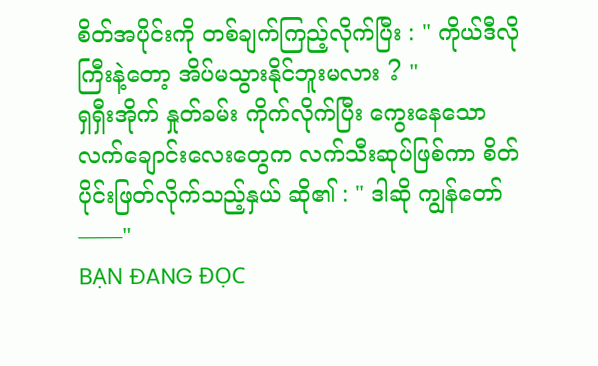စိတ်အပိုင်းကို တစ်ချက်ကြည့်လိုက်ပြီး : " ကိုယ်ဒီလိုကြီးနဲ့တော့ အိပ်မသွားနိုင်ဘူးမလား ? "
ရှရှီးအိုက် နှုတ်ခမ်း ကိုက်လိုက်ပြီး ကွေးနေသော လက်ချောင်းလေးတွေက လက်သီးဆုပ်ဖြစ်ကာ စိတ်ပိုင်းဖြတ်လိုက်သည့်နှယ် ဆို၏ : " ဒါဆို ကျွန်တော်——"
BẠN ĐANG ĐỌC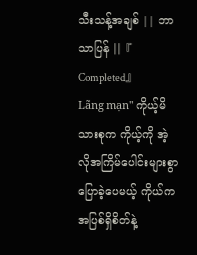သီးသန့်အချစ် || ဘာသာပြန် ||『 Completed』
Lãng mạn" ကိုယ့်မိသားစုက ကိုယ့်ကို အဲ့လိုအကြိမ်ပေါင်းများစွာ ပြောခဲ့ပေမယ့် ကိုယ်က အပြစ်ရှိစိတ်နဲ့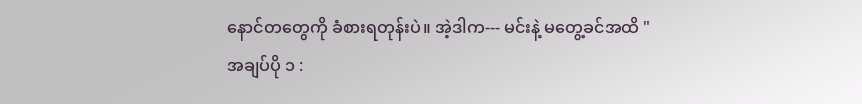နောင်တတွေကို ခံစားရတုန်းပဲ။ အဲ့ဒါက--- မင်းနဲ့ မတွေ့ခင်အထိ "
အချပ်ပို ၁ :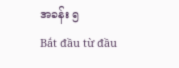အခန်း ၅
Bắt đầu từ đầu